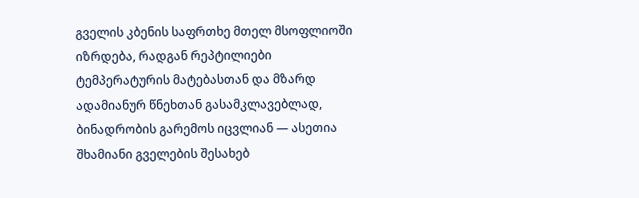გველის კბენის საფრთხე მთელ მსოფლიოში იზრდება, რადგან რეპტილიები ტემპერატურის მატებასთან და მზარდ ადამიანურ წნეხთან გასამკლავებლად, ბინადრობის გარემოს იცვლიან — ასეთია შხამიანი გველების შესახებ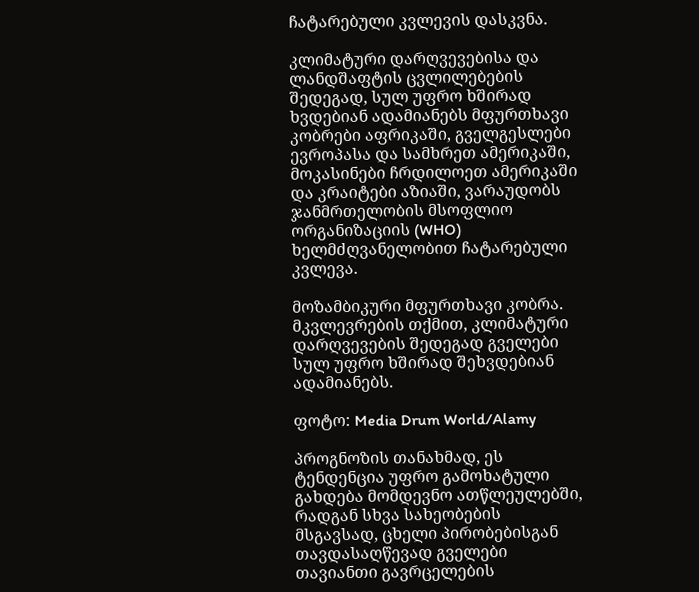ჩატარებული კვლევის დასკვნა.

კლიმატური დარღვევებისა და ლანდშაფტის ცვლილებების შედეგად, სულ უფრო ხშირად ხვდებიან ადამიანებს მფურთხავი კობრები აფრიკაში, გველგესლები ევროპასა და სამხრეთ ამერიკაში, მოკასინები ჩრდილოეთ ამერიკაში და კრაიტები აზიაში, ვარაუდობს ჯანმრთელობის მსოფლიო ორგანიზაციის (WHO) ხელმძღვანელობით ჩატარებული კვლევა.

მოზამბიკური მფურთხავი კობრა. მკვლევრების თქმით, კლიმატური დარღვევების შედეგად გველები სულ უფრო ხშირად შეხვდებიან ადამიანებს.

ფოტო: Media Drum World/Alamy

პროგნოზის თანახმად, ეს ტენდენცია უფრო გამოხატული გახდება მომდევნო ათწლეულებში, რადგან სხვა სახეობების მსგავსად, ცხელი პირობებისგან თავდასაღწევად გველები თავიანთი გავრცელების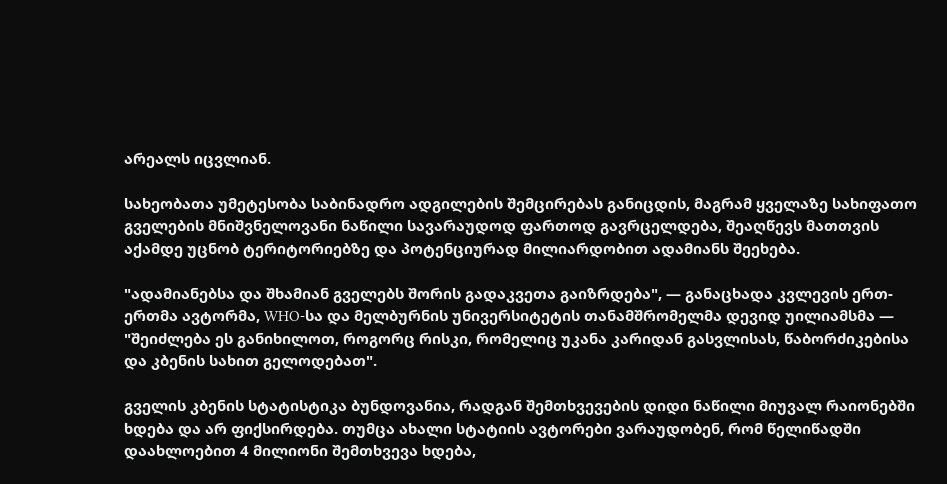არეალს იცვლიან.

სახეობათა უმეტესობა საბინადრო ადგილების შემცირებას განიცდის, მაგრამ ყველაზე სახიფათო გველების მნიშვნელოვანი ნაწილი სავარაუდოდ ფართოდ გავრცელდება, შეაღწევს მათთვის აქამდე უცნობ ტერიტორიებზე და პოტენციურად მილიარდობით ადამიანს შეეხება.

"ადამიანებსა და შხამიან გველებს შორის გადაკვეთა გაიზრდება", — განაცხადა კვლევის ერთ-ერთმა ავტორმა, WHO-სა და მელბურნის უნივერსიტეტის თანამშრომელმა დევიდ უილიამსმა — "შეიძლება ეს განიხილოთ, როგორც რისკი, რომელიც უკანა კარიდან გასვლისას, წაბორძიკებისა და კბენის სახით გელოდებათ".

გველის კბენის სტატისტიკა ბუნდოვანია, რადგან შემთხვევების დიდი ნაწილი მიუვალ რაიონებში ხდება და არ ფიქსირდება. თუმცა ახალი სტატიის ავტორები ვარაუდობენ, რომ წელიწადში დაახლოებით 4 მილიონი შემთხვევა ხდება,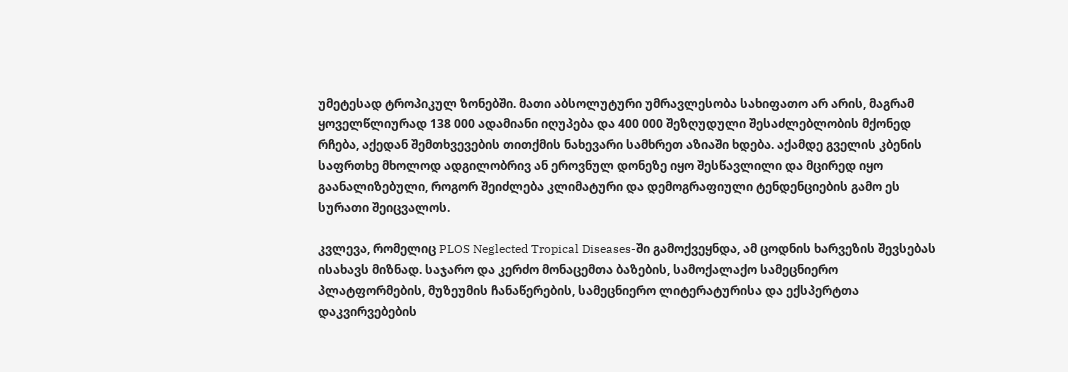უმეტესად ტროპიკულ ზონებში. მათი აბსოლუტური უმრავლესობა სახიფათო არ არის, მაგრამ ყოველწლიურად 138 000 ადამიანი იღუპება და 400 000 შეზღუდული შესაძლებლობის მქონედ რჩება, აქედან შემთხვევების თითქმის ნახევარი სამხრეთ აზიაში ხდება. აქამდე გველის კბენის საფრთხე მხოლოდ ადგილობრივ ან ეროვნულ დონეზე იყო შესწავლილი და მცირედ იყო გაანალიზებული, როგორ შეიძლება კლიმატური და დემოგრაფიული ტენდენციების გამო ეს სურათი შეიცვალოს.

კვლევა, რომელიც PLOS Neglected Tropical Diseases-ში გამოქვეყნდა, ამ ცოდნის ხარვეზის შევსებას ისახავს მიზნად. საჯარო და კერძო მონაცემთა ბაზების, სამოქალაქო სამეცნიერო პლატფორმების, მუზეუმის ჩანაწერების, სამეცნიერო ლიტერატურისა და ექსპერტთა დაკვირვებების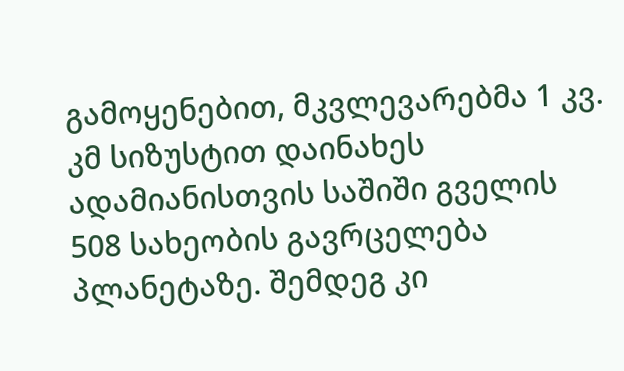გამოყენებით, მკვლევარებმა 1 კვ. კმ სიზუსტით დაინახეს ადამიანისთვის საშიში გველის 508 სახეობის გავრცელება პლანეტაზე. შემდეგ კი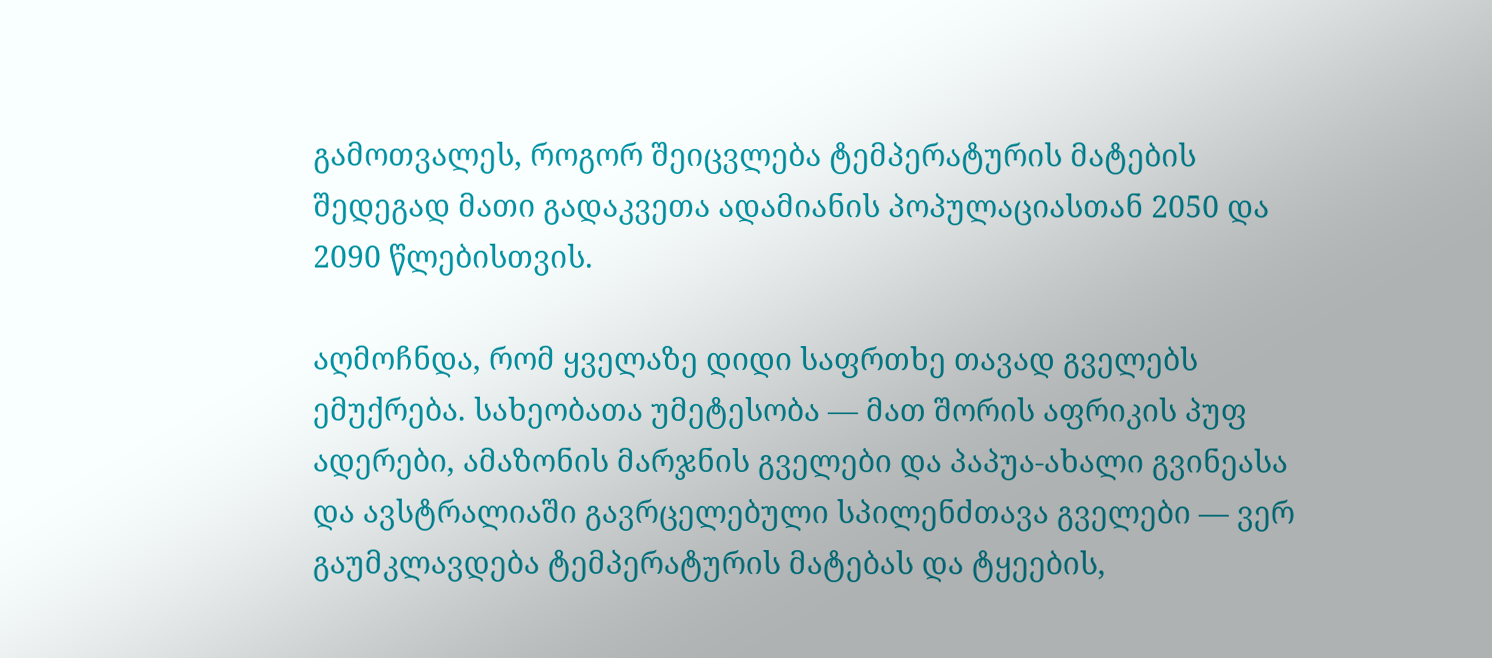გამოთვალეს, როგორ შეიცვლება ტემპერატურის მატების შედეგად მათი გადაკვეთა ადამიანის პოპულაციასთან 2050 და 2090 წლებისთვის.

აღმოჩნდა, რომ ყველაზე დიდი საფრთხე თავად გველებს ემუქრება. სახეობათა უმეტესობა — მათ შორის აფრიკის პუფ ადერები, ამაზონის მარჯნის გველები და პაპუა-ახალი გვინეასა და ავსტრალიაში გავრცელებული სპილენძთავა გველები — ვერ გაუმკლავდება ტემპერატურის მატებას და ტყეების,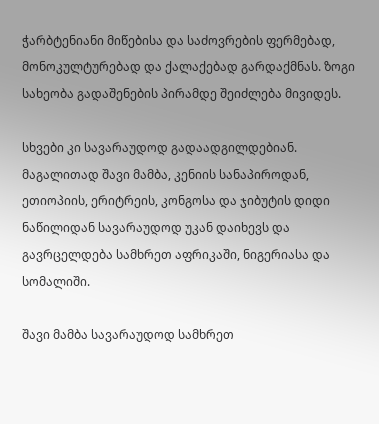ჭარბტენიანი მიწებისა და საძოვრების ფერმებად, მონოკულტურებად და ქალაქებად გარდაქმნას. ზოგი სახეობა გადაშენების პირამდე შეიძლება მივიდეს.

სხვები კი სავარაუდოდ გადაადგილდებიან. მაგალითად შავი მამბა, კენიის სანაპიროდან, ეთიოპიის, ერიტრეის, კონგოსა და ჯიბუტის დიდი ნაწილიდან სავარაუდოდ უკან დაიხევს და გავრცელდება სამხრეთ აფრიკაში, ნიგერიასა და სომალიში.

შავი მამბა სავარაუდოდ სამხრეთ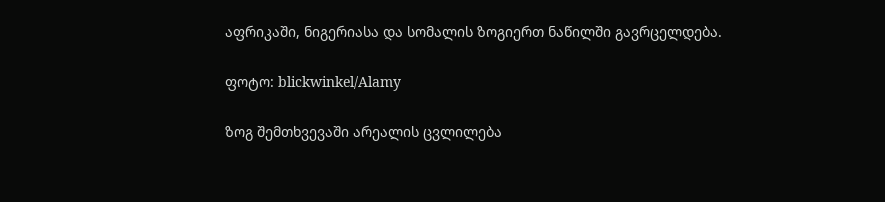აფრიკაში, ნიგერიასა და სომალის ზოგიერთ ნაწილში გავრცელდება.

ფოტო: blickwinkel/Alamy

ზოგ შემთხვევაში არეალის ცვლილება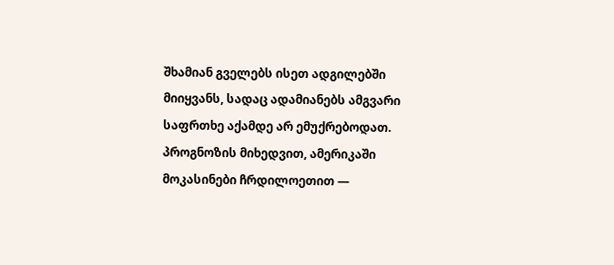შხამიან გველებს ისეთ ადგილებში მიიყვანს, სადაც ადამიანებს ამგვარი საფრთხე აქამდე არ ემუქრებოდათ. პროგნოზის მიხედვით, ამერიკაში მოკასინები ჩრდილოეთით —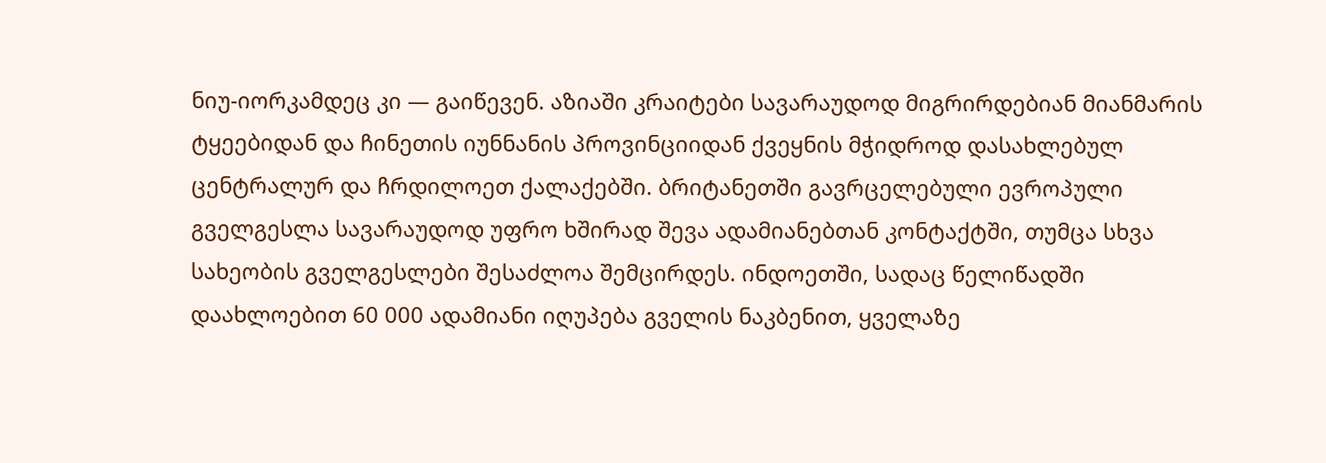ნიუ-იორკამდეც კი — გაიწევენ. აზიაში კრაიტები სავარაუდოდ მიგრირდებიან მიანმარის ტყეებიდან და ჩინეთის იუნნანის პროვინციიდან ქვეყნის მჭიდროდ დასახლებულ ცენტრალურ და ჩრდილოეთ ქალაქებში. ბრიტანეთში გავრცელებული ევროპული გველგესლა სავარაუდოდ უფრო ხშირად შევა ადამიანებთან კონტაქტში, თუმცა სხვა სახეობის გველგესლები შესაძლოა შემცირდეს. ინდოეთში, სადაც წელიწადში დაახლოებით 60 000 ადამიანი იღუპება გველის ნაკბენით, ყველაზე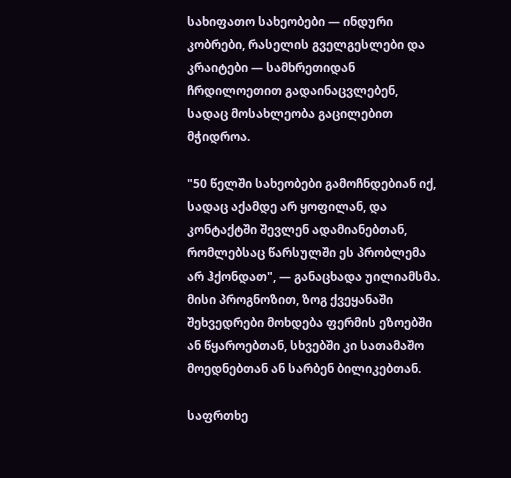სახიფათო სახეობები — ინდური კობრები, რასელის გველგესლები და კრაიტები — სამხრეთიდან ჩრდილოეთით გადაინაცვლებენ, სადაც მოსახლეობა გაცილებით მჭიდროა.

"50 წელში სახეობები გამოჩნდებიან იქ, სადაც აქამდე არ ყოფილან, და კონტაქტში შევლენ ადამიანებთან, რომლებსაც წარსულში ეს პრობლემა არ ჰქონდათ", — განაცხადა უილიამსმა. მისი პროგნოზით, ზოგ ქვეყანაში შეხვედრები მოხდება ფერმის ეზოებში ან წყაროებთან, სხვებში კი სათამაშო მოედნებთან ან სარბენ ბილიკებთან.

საფრთხე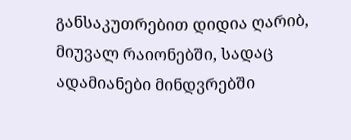განსაკუთრებით დიდია ღარიბ, მიუვალ რაიონებში, სადაც ადამიანები მინდვრებში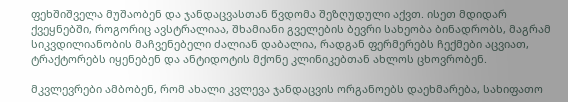ფეხშიშველა მუშაობენ და ჯანდაცვასთან წვდომა შეზღუდული აქვთ. ისეთ მდიდარ ქვეყნებში, როგორიც ავსტრალიაა, შხამიანი გველების ბევრი სახეობა ბინადრობს, მაგრამ სიკვდილიანობის მაჩვენებელი ძალიან დაბალია, რადგან ფერმერებს ჩექმები აცვიათ, ტრაქტორებს იყენებენ და ანტიდოტის მქონე კლინიკებთან ახლოს ცხოვრობენ.

მკვლევრები ამბობენ, რომ ახალი კვლევა ჯანდაცვის ორგანოებს დაეხმარება, სახიფათო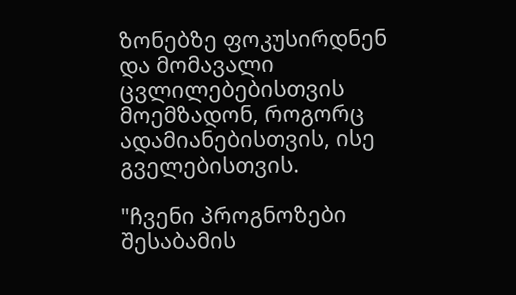ზონებზე ფოკუსირდნენ და მომავალი ცვლილებებისთვის მოემზადონ, როგორც ადამიანებისთვის, ისე გველებისთვის.

"ჩვენი პროგნოზები შესაბამის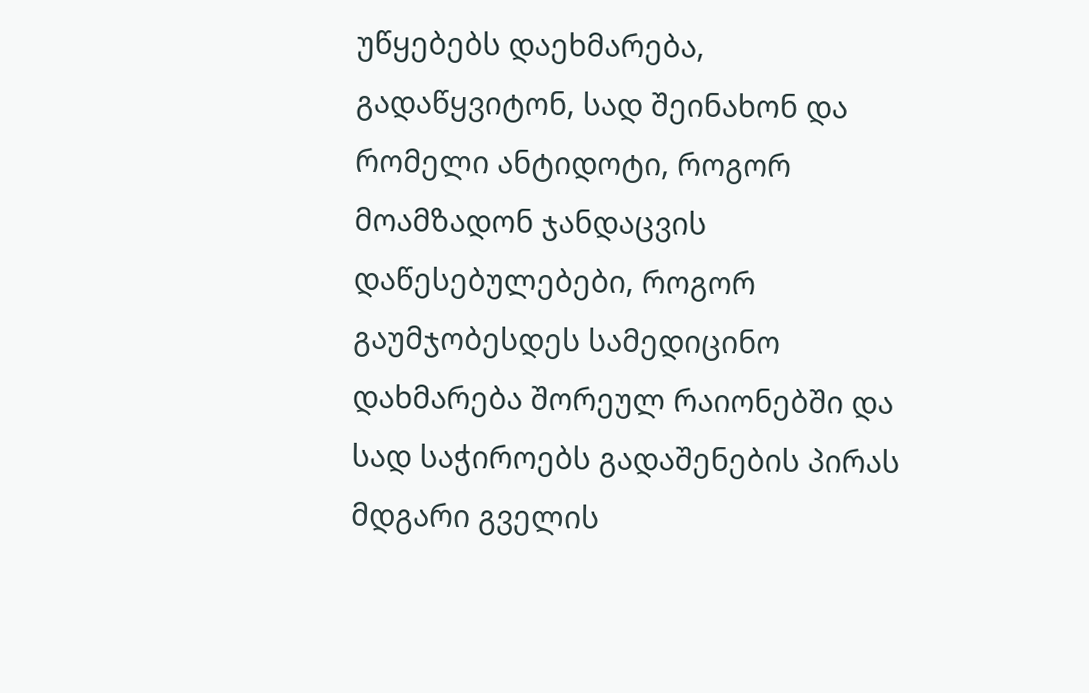უწყებებს დაეხმარება, გადაწყვიტონ, სად შეინახონ და რომელი ანტიდოტი, როგორ მოამზადონ ჯანდაცვის დაწესებულებები, როგორ გაუმჯობესდეს სამედიცინო დახმარება შორეულ რაიონებში და სად საჭიროებს გადაშენების პირას მდგარი გველის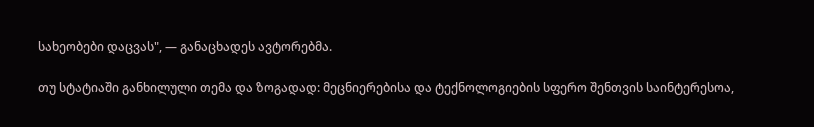სახეობები დაცვას", — განაცხადეს ავტორებმა.

თუ სტატიაში განხილული თემა და ზოგადად: მეცნიერებისა და ტექნოლოგიების სფერო შენთვის საინტერესოა,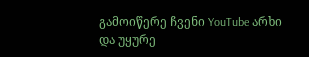გამოიწერე ჩვენი YouTube არხი და უყურე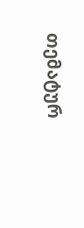თემატურ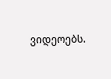ვიდეოებს.